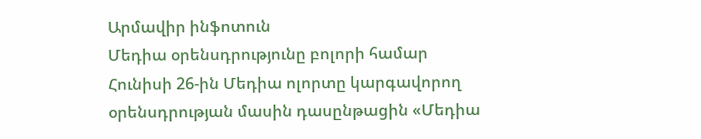Արմավիր ինֆոտուն
Մեդիա օրենսդրությունը բոլորի համար
Հունիսի 26-ին Մեդիա ոլորտը կարգավորող օրենսդրության մասին դասընթացին «Մեդիա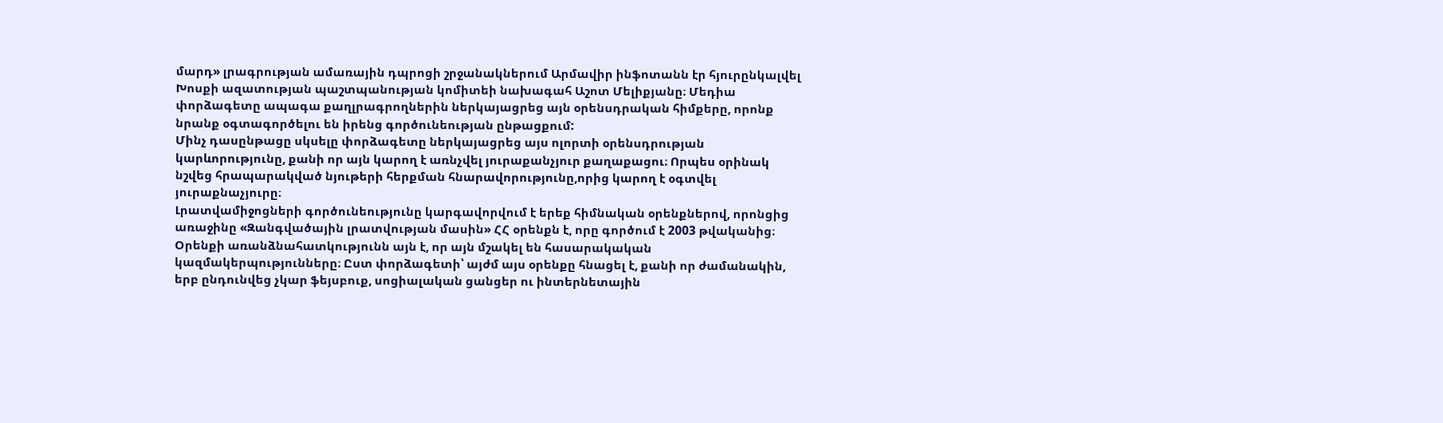մարդ» լրագրության ամառային դպրոցի շրջանակներում Արմավիր ինֆոտանն էր հյուրընկալվել Խոսքի ազատության պաշտպանության կոմիտեի նախագահ Աշոտ Մելիքյանը։ Մեդիա փորձագետը ապագա քաղլրագրողներին ներկայացրեց այն օրենսդրական հիմքերը, որոնք նրանք օգտագործելու են իրենց գործունեության ընթացքում:
Մինչ դասընթացը սկսելը փորձագետը ներկայացրեց այս ոլորտի օրենսդրության կարևորությունը, քանի որ այն կարող է առնչվել յուրաքանչյուր քաղաքացու։ Որպես օրինակ նշվեց հրապարակված նյութերի հերքման հնարավորությունը,որից կարող է օգտվել յուրաքնաչյուրը։
Լրատվամիջոցների գործունեությունը կարգավորվում է երեք հիմնական օրենքներով, որոնցից առաջինը «Զանգվածային լրատվության մասին» ՀՀ օրենքն է, որը գործում է 2003 թվականից։ Օրենքի առանձնահատկությունն այն է, որ այն մշակել են հասարակական կազմակերպությունները։ Ըստ փորձագետի՝ այժմ այս օրենքը հնացել է, քանի որ ժամանակին, երբ ընդունվեց չկար ֆեյսբուք, սոցիալական ցանցեր ու ինտերնետային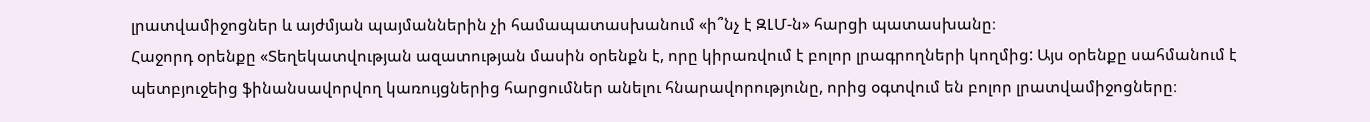լրատվամիջոցներ և այժմյան պայմաններին չի համապատասխանում «ի՞նչ է ԶԼՄ-ն» հարցի պատասխանը։
Հաջորդ օրենքը «Տեղեկատվության ազատության մասին օրենքն է, որը կիրառվում է բոլոր լրագրողների կողմից: Այս օրենքը սահմանում է պետբյուջեից ֆինանսավորվող կառույցներից հարցումներ անելու հնարավորությունը, որից օգտվում են բոլոր լրատվամիջոցները։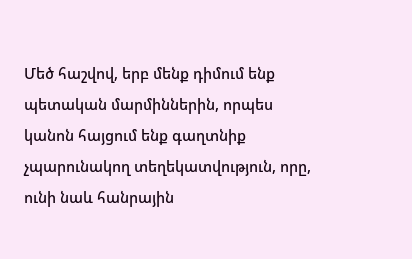Մեծ հաշվով, երբ մենք դիմում ենք պետական մարմիններին, որպես կանոն հայցում ենք գաղտնիք չպարունակող տեղեկատվություն, որը, ունի նաև հանրային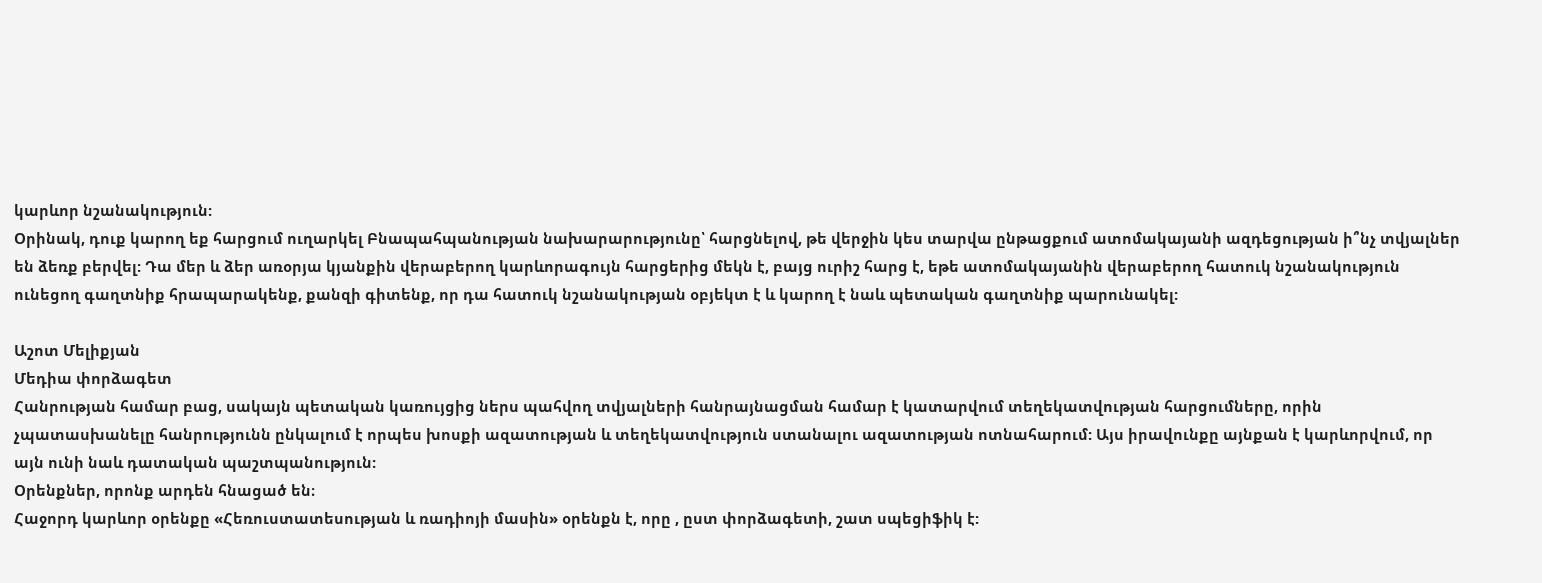կարևոր նշանակություն:
Օրինակ, դուք կարող եք հարցում ուղարկել Բնապահպանության նախարարությունը՝ հարցնելով, թե վերջին կես տարվա ընթացքում ատոմակայանի ազդեցության ի՞նչ տվյալներ են ձեռք բերվել: Դա մեր և ձեր առօրյա կյանքին վերաբերող կարևորագույն հարցերից մեկն է, բայց ուրիշ հարց է, եթե ատոմակայանին վերաբերող հատուկ նշանակություն ունեցող գաղտնիք հրապարակենք, քանզի գիտենք, որ դա հատուկ նշանակության օբյեկտ է և կարող է նաև պետական գաղտնիք պարունակել:

Աշոտ Մելիքյան
Մեդիա փորձագետ
Հանրության համար բաց, սակայն պետական կառույցից ներս պահվող տվյալների հանրայնացման համար է կատարվում տեղեկատվության հարցումները, որին չպատասխանելը հանրությունն ընկալում է որպես խոսքի ազատության և տեղեկատվություն ստանալու ազատության ոտնահարում: Այս իրավունքը այնքան է կարևորվում, որ այն ունի նաև դատական պաշտպանություն:
Օրենքներ, որոնք արդեն հնացած են։
Հաջորդ կարևոր օրենքը «Հեռուստատեսության և ռադիոյի մասին» օրենքն է, որը , ըստ փորձագետի, շատ սպեցիֆիկ է: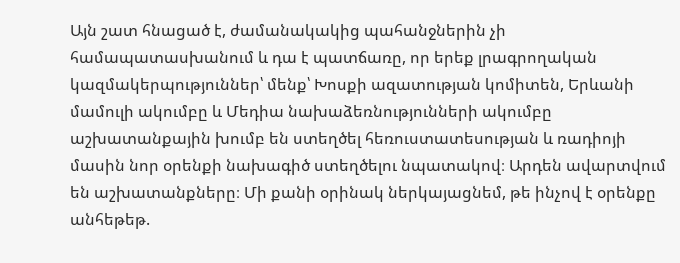Այն շատ հնացած է, ժամանակակից պահանջներին չի համապատասխանում և դա է պատճառը, որ երեք լրագրողական կազմակերպություններ՝ մենք՝ Խոսքի ազատության կոմիտեն, Երևանի մամուլի ակումբը և Մեդիա նախաձեռնությունների ակումբը աշխատանքային խումբ են ստեղծել հեռուստատեսության և ռադիոյի մասին նոր օրենքի նախագիծ ստեղծելու նպատակով։ Արդեն ավարտվում են աշխատանքները։ Մի քանի օրինակ ներկայացնեմ, թե ինչով է օրենքը անհեթեթ.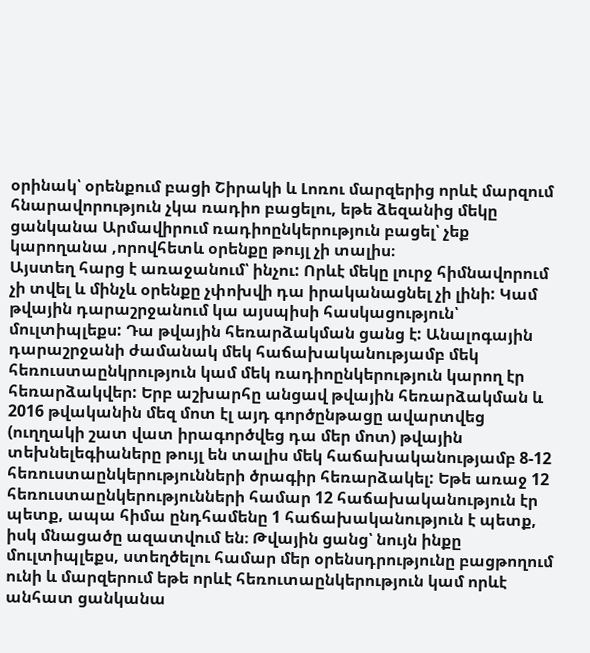օրինակ՝ օրենքում բացի Շիրակի և Լոռու մարզերից որևէ մարզում հնարավորություն չկա ռադիո բացելու, եթե ձեզանից մեկը ցանկանա Արմավիրում ռադիոընկերություն բացել՝ չեք կարողանա ,որովհետև օրենքը թույլ չի տալիս։
Այստեղ հարց է առաջանում՝ ինչու: Որևէ մեկը լուրջ հիմնավորում չի տվել և մինչև օրենքը չփոխվի դա իրականացնել չի լինի: Կամ թվային դարաշրջանում կա այսպիսի հասկացություն՝ մուլտիպլեքս: Դա թվային հեռարձակման ցանց է: Անալոգային դարաշրջանի ժամանակ մեկ հաճախականությամբ մեկ հեռուստաընկրություն կամ մեկ ռադիոընկերություն կարող էր հեռարձակվեր: Երբ աշխարհը անցավ թվային հեռարձակման և 2016 թվականին մեզ մոտ էլ այդ գործընթացը ավարտվեց (ուղղակի շատ վատ իրագործվեց դա մեր մոտ) թվային տեխնելեգիաները թույլ են տալիս մեկ հաճախականությամբ 8-12 հեռուստաընկերությունների ծրագիր հեռարձակել: Եթե առաջ 12 հեռուստաընկերությունների համար 12 հաճախականություն էր պետք, ապա հիմա ընդհամենը 1 հաճախականություն է պետք, իսկ մնացածը ազատվում են։ Թվային ցանց՝ նույն ինքը մուլտիպլեքս, ստեղծելու համար մեր օրենսդրությունը բացթողում ունի և մարզերում եթե որևէ հեռուտաընկերություն կամ որևէ անհատ ցանկանա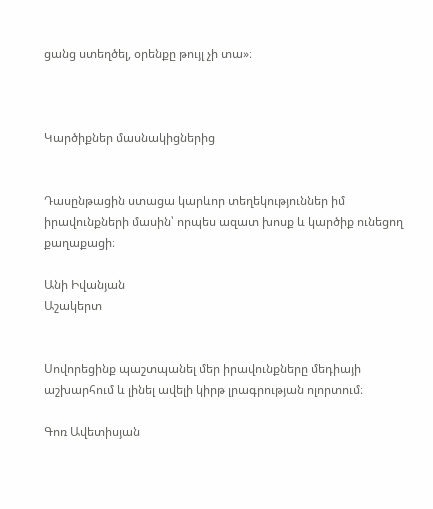ցանց ստեղծել, օրենքը թույլ չի տա»։



Կարծիքներ մասնակիցներից


Դասընթացին ստացա կարևոր տեղեկություններ իմ իրավունքների մասին՝ որպես ազատ խոսք և կարծիք ունեցող քաղաքացի։

Անի Իվանյան
Աշակերտ


Սովորեցինք պաշտպանել մեր իրավունքները մեդիայի աշխարհում և լինել ավելի կիրթ լրագրության ոլորտում։

Գոռ Ավետիսյան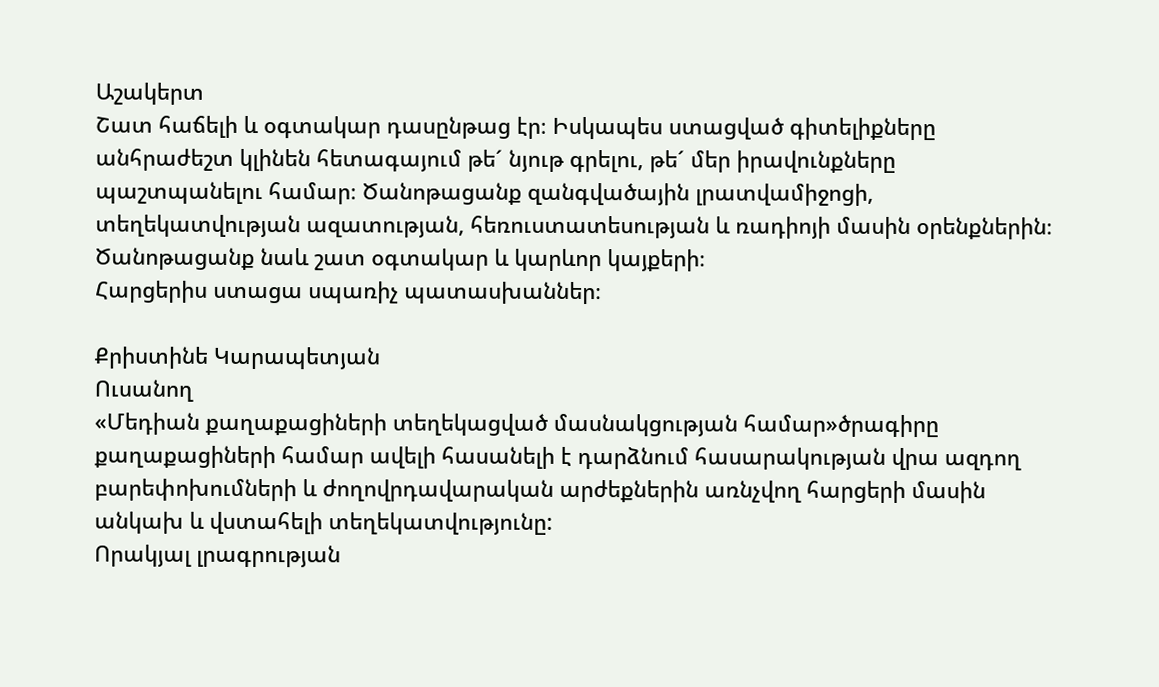Աշակերտ
Շատ հաճելի և օգտակար դասընթաց էր։ Իսկապես ստացված գիտելիքները անհրաժեշտ կլինեն հետագայում թե´ նյութ գրելու, թե´ մեր իրավունքները պաշտպանելու համար։ Ծանոթացանք զանգվածային լրատվամիջոցի, տեղեկատվության ազատության, հեռուստատեսության և ռադիոյի մասին օրենքներին։ Ծանոթացանք նաև շատ օգտակար և կարևոր կայքերի։
Հարցերիս ստացա սպառիչ պատասխաններ։

Քրիստինե Կարապետյան
Ուսանող
«Մեդիան քաղաքացիների տեղեկացված մասնակցության համար»ծրագիրը քաղաքացիների համար ավելի հասանելի է դարձնում հասարակության վրա ազդող բարեփոխումների և ժողովրդավարական արժեքներին առնչվող հարցերի մասին անկախ և վստահելի տեղեկատվությունը:
Որակյալ լրագրության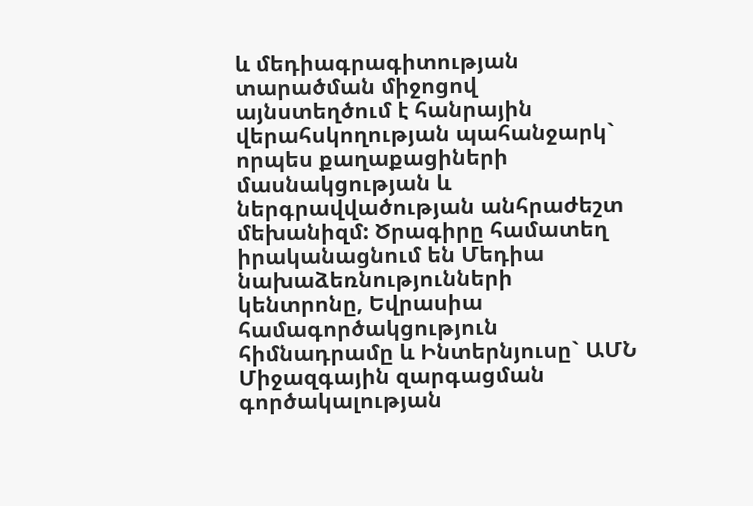և մեդիագրագիտության տարածման միջոցով այնստեղծում է հանրային վերահսկողության պահանջարկ` որպես քաղաքացիների մասնակցության և ներգրավվածության անհրաժեշտ մեխանիզմ: Ծրագիրը համատեղ իրականացնում են Մեդիա նախաձեռնությունների կենտրոնը, Եվրասիա համագործակցություն հիմնադրամը և Ինտերնյուսը` ԱՄՆ Միջազգային զարգացման գործակալության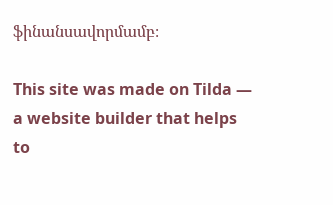ֆինանսավորմամբ։

This site was made on Tilda — a website builder that helps to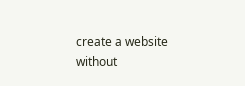create a website without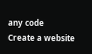any code
Create a website